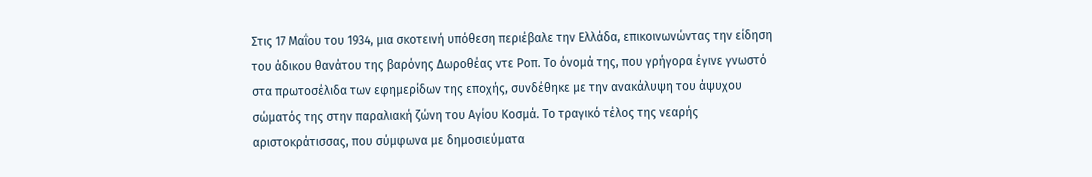Στις 17 Μαΐου του 1934, μια σκοτεινή υπόθεση περιέβαλε την Ελλάδα, επικοινωνώντας την είδηση του άδικου θανάτου της βαρόνης Δωροθέας ντε Ροπ. Το όνομά της, που γρήγορα έγινε γνωστό στα πρωτοσέλιδα των εφημερίδων της εποχής, συνδέθηκε με την ανακάλυψη του άψυχου σώματός της στην παραλιακή ζώνη του Αγίου Κοσμά. Το τραγικό τέλος της νεαρής αριστοκράτισσας, που σύμφωνα με δημοσιεύματα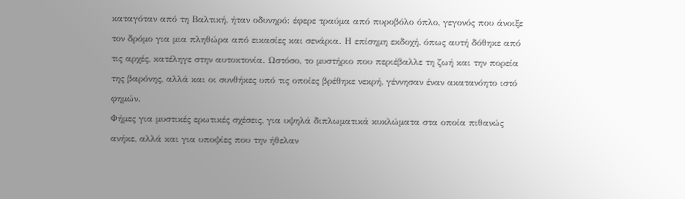καταγόταν από τη Βαλτική, ήταν οδυνηρό: έφερε τραύμα από πυροβόλο όπλο, γεγονός που άνοιξε τον δρόμο για μια πληθώρα από εικασίες και σενάρια. Η επίσημη εκδοχή, όπως αυτή δόθηκε από τις αρχές, κατέληγε στην αυτοκτονία. Ωστόσο, το μυστήριο που περιέβαλλε τη ζωή και την πορεία της βαρόνης, αλλά και οι συνθήκες υπό τις οποίες βρέθηκε νεκρή, γέννησαν έναν ακατανόητο ιστό φημών.
Φήμες για μυστικές ερωτικές σχέσεις, για υψηλά διπλωματικά κυκλώματα στα οποία πιθανώς ανήκε, αλλά και για υποψίες που την ήθελαν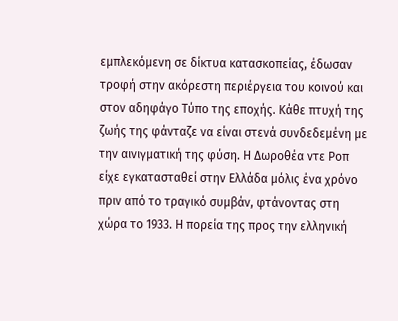εμπλεκόμενη σε δίκτυα κατασκοπείας, έδωσαν τροφή στην ακόρεστη περιέργεια του κοινού και στον αδηφάγο Τύπο της εποχής. Κάθε πτυχή της ζωής της φάνταζε να είναι στενά συνδεδεμένη με την αινιγματική της φύση. Η Δωροθέα ντε Ροπ είχε εγκατασταθεί στην Ελλάδα μόλις ένα χρόνο πριν από το τραγικό συμβάν, φτάνοντας στη χώρα το 1933. Η πορεία της προς την ελληνική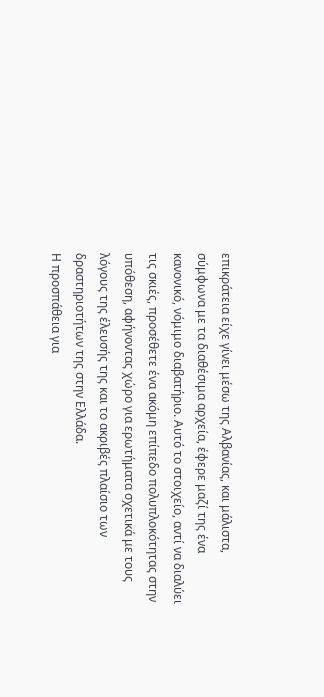επικράτεια είχε γίνει μέσω της Αλβανίας, και μάλιστα, σύμφωνα με τα διαθέσιμα αρχεία, έφερε μαζί της ένα κανονικό, νόμιμο διαβατήριο. Αυτό το στοιχείο, αντί να διαλύει τις σκιές, προσέθετε ένα ακόμη επίπεδο πολυπλοκότητας στην υπόθεση, αφήνοντας χώρο για ερωτήματα σχετικά με τους λόγους της έλευσής της και το ακριβές πλαίσιο των δραστηριοτήτων της στην Ελλάδα.
Η προσπάθεια για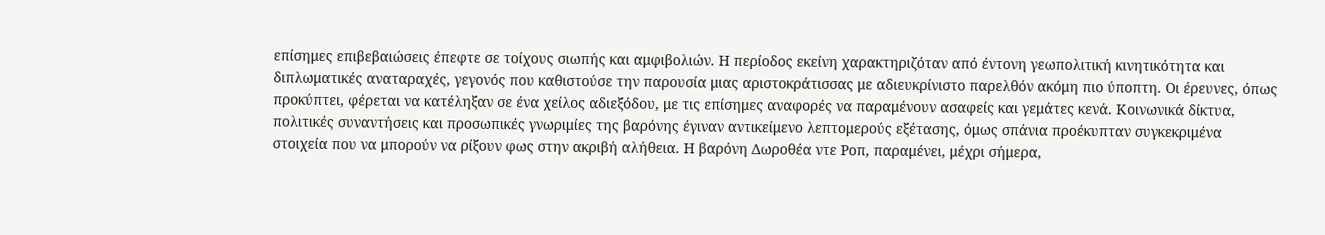επίσημες επιβεβαιώσεις έπεφτε σε τοίχους σιωπής και αμφιβολιών. Η περίοδος εκείνη χαρακτηριζόταν από έντονη γεωπολιτική κινητικότητα και διπλωματικές αναταραχές, γεγονός που καθιστούσε την παρουσία μιας αριστοκράτισσας με αδιευκρίνιστο παρελθόν ακόμη πιο ύποπτη. Οι έρευνες, όπως προκύπτει, φέρεται να κατέληξαν σε ένα χείλος αδιεξόδου, με τις επίσημες αναφορές να παραμένουν ασαφείς και γεμάτες κενά. Κοινωνικά δίκτυα, πολιτικές συναντήσεις και προσωπικές γνωριμίες της βαρόνης έγιναν αντικείμενο λεπτομερούς εξέτασης, όμως σπάνια προέκυπταν συγκεκριμένα στοιχεία που να μπορούν να ρίξουν φως στην ακριβή αλήθεια. Η βαρόνη Δωροθέα ντε Ροπ, παραμένει, μέχρι σήμερα,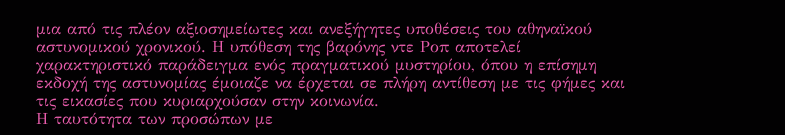μια από τις πλέον αξιοσημείωτες και ανεξήγητες υποθέσεις του αθηναϊκού αστυνομικού χρονικού. Η υπόθεση της βαρόνης ντε Ροπ αποτελεί χαρακτηριστικό παράδειγμα ενός πραγματικού μυστηρίου, όπου η επίσημη εκδοχή της αστυνομίας έμοιαζε να έρχεται σε πλήρη αντίθεση με τις φήμες και τις εικασίες που κυριαρχούσαν στην κοινωνία.
Η ταυτότητα των προσώπων με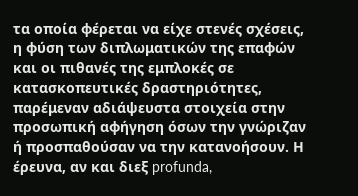τα οποία φέρεται να είχε στενές σχέσεις, η φύση των διπλωματικών της επαφών και οι πιθανές της εμπλοκές σε κατασκοπευτικές δραστηριότητες, παρέμεναν αδιάψευστα στοιχεία στην προσωπική αφήγηση όσων την γνώριζαν ή προσπαθούσαν να την κατανοήσουν. Η έρευνα, αν και διεξ profunda,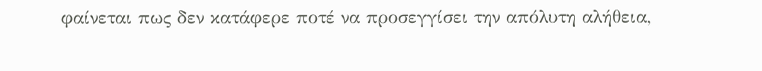φαίνεται πως δεν κατάφερε ποτέ να προσεγγίσει την απόλυτη αλήθεια,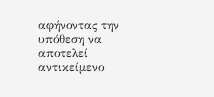αφήνοντας την υπόθεση να αποτελεί αντικείμενο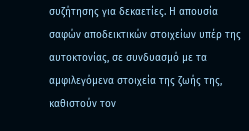συζήτησης για δεκαετίες. Η απουσία σαφών αποδεικτικών στοιχείων υπέρ της αυτοκτονίας, σε συνδυασμό με τα αμφιλεγόμενα στοιχεία της ζωής της, καθιστούν τον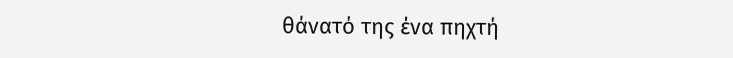θάνατό της ένα πηχτή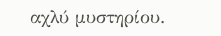αχλύ μυστηρίου.